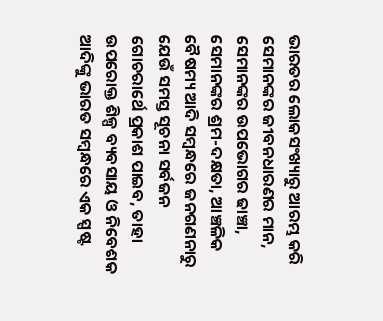ଭାରତର ଲୋକସଂଖ୍ୟାରୁ ଆରମ୍ଭ କରି ସେମାନଙ୍କର ଜୀବନଧାରଣର ମାନ, ସେମାନଙ୍କର ଉପଭୋଗର ଢାଞ୍ଚା, ସେମାନଙ୍କର ଶ୍ରମ-ଦକ୍ଷତା, ଆଞ୍ଚଳିକ ବୈଷମ୍ୟ ଆଦି ସମ୍ବନ୍ଧରେ ଜନଗଣନାରୁ ଯେଉଁ ସମସ୍ତ ସୂଚନା ସର୍ବଜନ ଗୋଚରାର୍ଥେ ପ୍ରକା‌ଶ ପାଇବ, ତାହା ଉପରୋକ୍ତ ଶିଳ୍ପ ବ୍ୟବସାୟ ଓ ନିବେଶକ ଆଦିଙ୍କୁ ଭାରତ ସମ୍ବନ୍ଧରେ ଏକ ସ୍ପଷ୍ଟ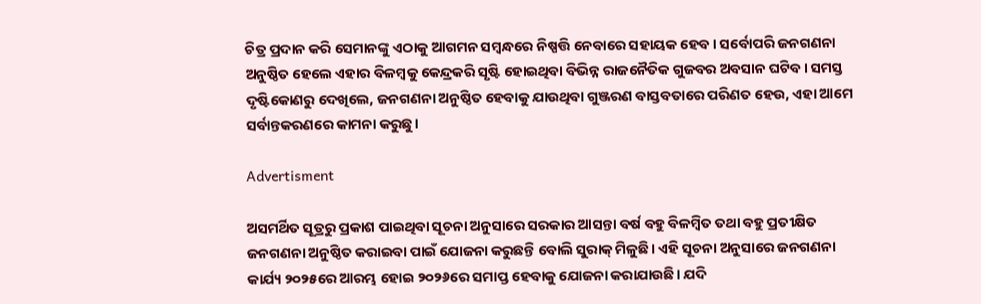ଚିତ୍ର ପ୍ରଦାନ କରି ସେମାନଙ୍କୁ ଏଠାକୁ ଆଗମନ ସମ୍ବନ୍ଧରେ ନିଷ୍ପତ୍ତି ନେବାରେ ସହାୟକ ହେବ। ସର୍ବୋପରି ଜନଗଣନା ଅନୁଷ୍ଠିତ ହେଲେ ଏହାର ବିଳମ୍ବକୁ କେନ୍ଦ୍ରକରି ସୃଷ୍ଟି ହୋଇଥିବା ବିଭିନ୍ନ ରାଜନୈତିକ ଗୁଜବର ଅବସାନ ଘଟିବ। ସମସ୍ତ ଦୃଷ୍ଟିକୋଣରୁ ଦେଖିଲେ, ଜନଗଣନା ଅନୁଷ୍ଠିତ ହେବାକୁ ଯାଉଥିବା ଗୁଞ୍ଜରଣ ବାସ୍ତବତାରେ ପରିଣତ ହେଉ, ଏହା ଆମେ ସର୍ବାନ୍ତକରଣରେ କାମନା କରୁଛୁ।

Advertisment

ଅସମର୍ଥିତ ସୂତ୍ରରୁ ପ୍ରକାଶ ପାଇଥିବା ସୂଚନା ଅନୁସାରେ ସରକାର ଆସନ୍ତା ବର୍ଷ ବହୁ ବିଳମ୍ବିତ ତଥା ବହୁ ପ୍ରତୀକ୍ଷିତ ଜନଗଣନା ଅନୁଷ୍ଠିତ କରାଇବା ପାଇଁ ଯୋଜନା କରୁଛନ୍ତି ବୋଲି ସୁରାକ୍ ମିଳୁଛି। ଏହି ସୂଚନା ଅନୁସାରେ ଜନଗଣନା କାର୍ଯ୍ୟ ୨୦୨୫ରେ ଆରମ୍ଭ ହୋଇ ୨୦୨୬ରେ ସମାପ୍ତ ହେବାକୁ ଯୋଜନା କରାଯାଉଛି। ଯଦି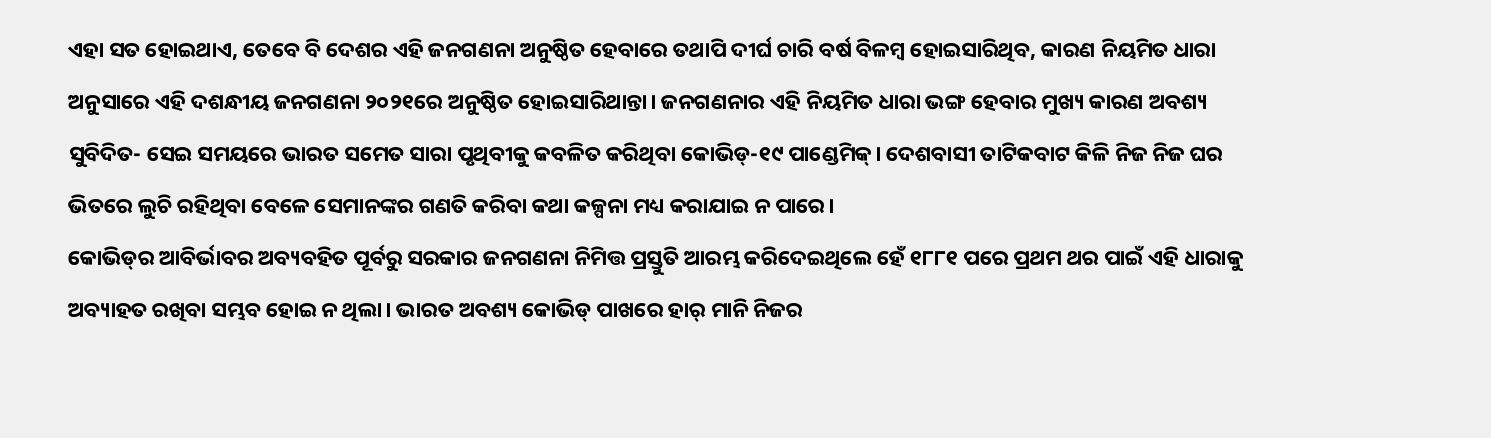ଏହା ସତ ହୋଇଥାଏ, ତେବେ ବି ଦେଶର ଏହି ଜନଗଣନା ଅନୁଷ୍ଠିତ ହେବାରେ ତଥାପି ଦୀର୍ଘ ଚାରି ବର୍ଷ ବିଳମ୍ବ ହୋଇସାରିଥିବ, କାରଣ ନିୟମିତ ଧାରା ଅନୁସାରେ ଏହି ଦଶନ୍ଧୀୟ ଜନଗଣନା ୨୦୨୧ରେ ଅନୁଷ୍ଠିତ ହୋଇସାରିଥାନ୍ତା। ଜନଗଣନାର ଏହି ନିୟମିତ ଧାରା ଭଙ୍ଗ ହେବାର ମୁଖ୍ୟ କାରଣ ଅବଶ୍ୟ ସୁବିଦିତ- ସେଇ ସମୟରେ ଭାରତ ସମେତ ସାରା ପୃଥିବୀକୁ କବଳିତ କରିଥିବା କୋଭିଡ୍-୧୯ ପାଣ୍ଡେମିକ୍। ଦେଶବାସୀ ତାଟିକବାଟ କିଳି ନିଜ ନିଜ ଘର ଭିତରେ ଲୁଚି ରହିଥିବା ବେଳେ ସେମାନଙ୍କର ଗଣତି କରିବା କଥା କଳ୍ପନା ମଧ୍ୟ କରାଯାଇ ନ ପାରେ।
କୋଭିଡ୍‌ର ଆବିର୍ଭାବର ଅବ୍ୟବହିତ ପୂର୍ବରୁ ସରକାର ଜନଗଣନା ନିମିତ୍ତ ପ୍ରସ୍ତୁତି ଆରମ୍ଭ କରିଦେଇଥିଲେ ହେଁ ୧୮୮୧ ପରେ ପ୍ରଥମ ଥର ପାଇଁ ଏହି ଧାରାକୁ ଅବ୍ୟାହତ ରଖିବା ସମ୍ଭବ ହୋଇ ନ ଥିଲା। ଭାରତ ଅବଶ୍ୟ କୋଭିଡ୍ ପାଖରେ ହାର୍ ମାନି ନିଜର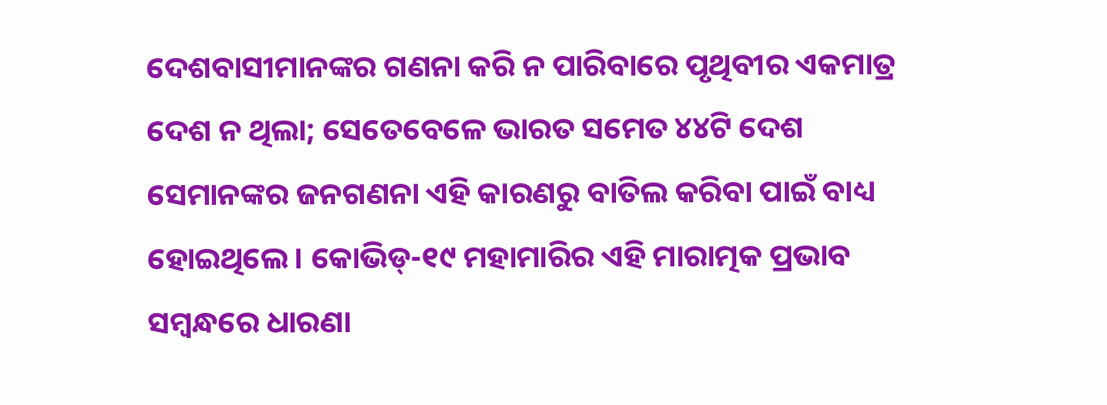ଦେଶବାସୀମାନଙ୍କର ଗଣନା କରି ନ ପାରିବାରେ ପୃଥିବୀର ଏକମାତ୍ର ଦେଶ ନ ଥିଲା; ସେତେବେଳେ ଭାରତ ସମେତ ୪୪ଟି ଦେଶ ସେମାନଙ୍କର ଜନଗଣନା ଏହି କାରଣରୁ ବାତିଲ କରିବା ପାଇଁ ବାଧ୍ୟ ହୋଇଥିଲେ। କୋଭିଡ୍-୧୯ ମହାମାରିର ଏହି ମାରାତ୍ମକ ପ୍ରଭାବ ସମ୍ବନ୍ଧରେ ଧାରଣା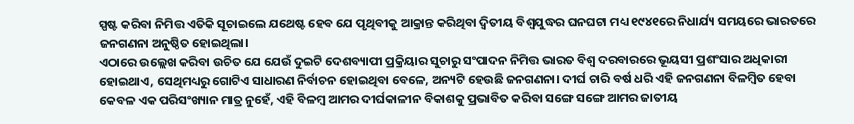ସ୍ପଷ୍ଟ କରିବା ନିମିତ୍ତ ଏତିକି ସୂଚାଇଲେ ଯଥେଷ୍ଟ ହେବ ଯେ ପୃଥିବୀକୁ ଆକ୍ରାନ୍ତ କରିଥିବା ଦ୍ବିତୀୟ ବିଶ୍ବଯୁଦ୍ଧର ଘନଘଟା‌ ମଧ୍ୟ ୧୯୪୧ରେ ନିଧାର୍ଯ୍ୟ ସମୟରେ ଭାରତରେ ଜନଗଣନା ଅନୁଷ୍ଠିତ ହୋଇଥିଲା।
ଏଠାରେ ଉଲ୍ଲେଖ କରିବା ଉଚିତ ଯେ ଯେଉଁ ଦୁଇଟି ଦେଶବ୍ୟାପୀ ପ୍ରକ୍ରିୟାର ସୁଚାରୁ ସଂପାଦନ ନିମିତ୍ତ ଭାରତ ବିଶ୍ବ ଦରବାରରେ ଭୂୟସୀ ପ୍ରଶଂସାର ଅଧିକାରୀ ହୋଇଥାଏ, ସେଥିମଧ୍ୟରୁ ଗୋଟିଏ ସାଧାରଣ ନିର୍ବାଚନ ହୋଇଥିବା ବେଳେ, ଅନ୍ୟଟି ହେଉଛି ଜନଗଣନା। ଦୀର୍ଘ ଚାରି ବର୍ଷ ଧରି ଏହି ଜନଗଣନା ବିଳମ୍ବିତ ହେବା କେବଳ ଏକ ପରିସଂଖ୍ୟାନ ମାତ୍ର ନୁହେଁ, ଏହି ବିଳମ୍ବ ଆମର ଦୀର୍ଘକାଳୀନ ବିକାଶକୁ ପ୍ରଭାବିତ କରିବା ସଙ୍ଗେ ସଙ୍ଗେ ଆମର ଜାତୀୟ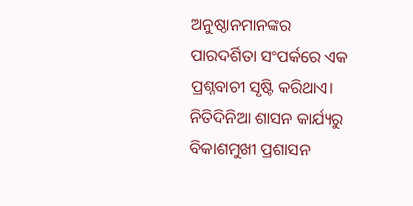ଅନୁଷ୍ଠାନମାନଙ୍କର ପାରଦର୍ଶିତା ସଂପର୍କରେ ଏକ ପ୍ରଶ୍ନବାଚୀ ସୃଷ୍ଟି କରିଥାଏ। ନିତିଦିନିଆ ଶାସନ କାର୍ଯ୍ୟରୁ ବିକାଶମୁଖୀ ପ୍ରଶାସନ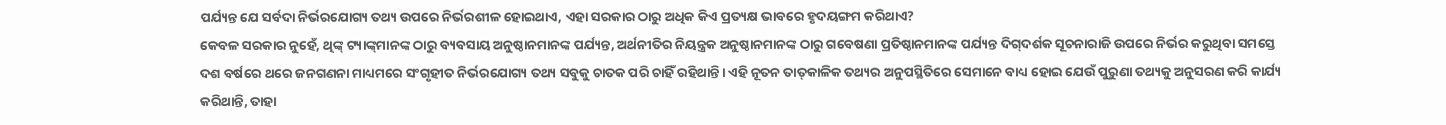ପର୍ଯ୍ୟନ୍ତ ଯେ ସର୍ବଦା ନିର୍ଭରଯୋଗ୍ୟ ତଥ୍ୟ ଉପରେ ନିର୍ଭରଶୀଳ ହୋଇଥାଏ, ଏହା ସରକାର ଠାରୁ ଅଧିକ କିଏ ପ୍ରତ୍ୟକ୍ଷ ଭାବରେ ହୃଦୟଙ୍ଗମ କରିଥାଏ?
କେବଳ ସରକାର ନୁହେଁ, ଥିଙ୍କ୍ ଟ୍ୟାଙ୍କ୍‌ମାନଙ୍କ ଠାରୁ ବ୍ୟବସାୟ ଅନୁଷ୍ଠାନମାନଙ୍କ ପର୍ଯ୍ୟନ୍ତ, ଅର୍ଥନୀତିର ନିୟନ୍ତ୍ରକ ଅନୁଷ୍ଠାନମାନଙ୍କ ଠାରୁ ଗବେଷଣା ପ୍ରତିଷ୍ଠାନମାନଙ୍କ ପର୍ଯ୍ୟନ୍ତ ଦିଗ୍‌ଦର୍ଶକ ସୂଚନାରାଜି ଉପରେ ନିର୍ଭର କରୁଥିବା ସମସ୍ତେ ଦଶ ବର୍ଷରେ ଥରେ ଜନଗଣନା ମାଧ୍ୟମରେ ସଂଗୃହୀତ ନିର୍ଭରଯୋଗ୍ୟ ତଥ୍ୟ ସବୁକୁ ଚାତକ ପରି ଚାହିଁ ରହିଥାନ୍ତି। ଏହି ନୂତନ ତାତ୍‌କାଳିକ ତଥ୍ୟର ଅନୁପସ୍ଥିତିରେ ସେମାନେ ବାଧ୍ୟ ହୋଇ ଯେଉଁ ପୁରୁଣା ତଥ୍ୟକୁ ଅନୁସରଣ କରି କାର୍ଯ୍ୟ କରିଥାନ୍ତି, ତାହା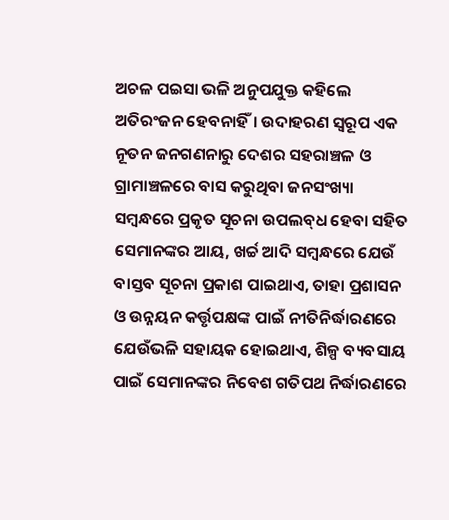ଅଚଳ ପଇସା ଭଳି ଅନୁପଯୁକ୍ତ କହିଲେ ଅତିରଂଜନ ହେବନାହିଁ। ଉଦାହରଣ ସ୍ବରୂପ ଏକ ନୂତନ ଜନଗଣନାରୁ ଦେଶର ସହରାଞ୍ଚଳ ଓ ଗ୍ରାମାଞ୍ଚଳରେ ବାସ କରୁଥିବା ଜନସଂଖ୍ୟା ସମ୍ବନ୍ଧରେ ପ୍ରକୃତ ସୂଚନା ଉପଲବ୍‌ଧ ହେବା ସହିତ ସେମାନଙ୍କର ଆୟ, ଖର୍ଚ୍ଚ ଆଦି ସମ୍ବନ୍ଧରେ ଯେଉଁ ବାସ୍ତବ ସୂଚନା ପ୍ରକାଶ ପାଇଥାଏ, ତାହା ପ୍ରଶାସନ ଓ ଉନ୍ନୟନ କର୍ତ୍ତୃପକ୍ଷଙ୍କ ପାଇଁ ନୀତିନିର୍ଦ୍ଧାରଣରେ ଯେଉଁଭଳି ସହାୟକ ହୋଇଥାଏ, ଶିଳ୍ପ ବ୍ୟବସାୟ ପାଇଁ ସେମାନଙ୍କର ନିବେଶ ଗତିପଥ ନିର୍ଦ୍ଧାରଣରେ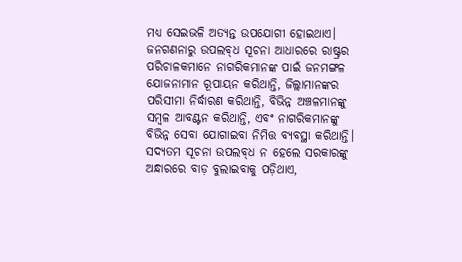ମଧ୍ୟ‌ ସେଇଭଳି ଅତ୍ୟନ୍ତ ଉପଯୋଗୀ ହୋଇଥାଏ।
ଜନଗଣନାରୁ ଉପଲବ୍‌ଧ ସୂଚନା ଆଧାରରେ ରାଷ୍ଟ୍ରର ପରିଚାଳକମାନେ ନାଗରିକମାନଙ୍କ ପାଇଁ ଜନମଙ୍ଗଳ ଯୋଜନାମାନ ରୂପାୟନ କରିଥାନ୍ତି, ଜିଲ୍ଲାମାନଙ୍କର ପରିସୀମା ନିର୍ଦ୍ଧାରଣ କରିଥାନ୍ତି, ବିଭିନ୍ନ ଅଞ୍ଚଳମାନଙ୍କୁ ସମ୍ବଳ ଆବଣ୍ଟନ କରିଥାନ୍ତି, ଏବଂ ନାଗରିକମାନଙ୍କୁ ବିଭିନ୍ନ ସେବା ଯୋଗାଇବା ନିମିତ୍ତ ବ୍ୟବସ୍ଥା କରିଥାନ୍ତି। ସଦ୍ୟତମ ସୂଚନା ଉପଲବ୍‌ଧ ନ ହେଲେ ସରକାରଙ୍କୁ ଅନ୍ଧାରରେ ବାଡ଼ ବୁଲାଇବାକୁ ପଡ଼ିଥାଏ,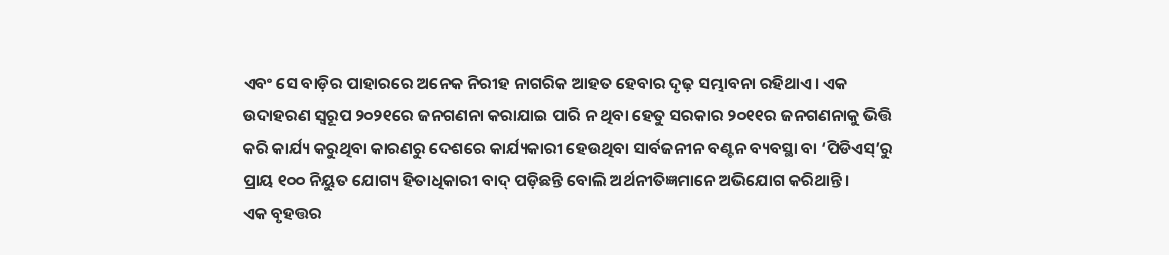ଏବଂ ସେ ବାଡ଼ିର ପାହାରରେ ଅନେକ ନିରୀହ ନାଗରିକ ଆହତ ହେବାର ଦୃଢ଼ ସମ୍ଭାବନା ରହିଥାଏ। ଏକ ଉଦାହରଣ ସ୍ବରୂପ ୨୦୨୧ରେ ଜନଗଣନା କରାଯାଇ ପାରି ନ ଥିବା ହେତୁ ସରକାର ୨୦୧୧ର ଜନଗଣନାକୁ ଭିତ୍ତି କରି କାର୍ଯ୍ୟ କରୁଥିବା କାରଣରୁ ଦେଶରେ କାର୍ଯ୍ୟକାରୀ ହେଉଥିବା ସାର୍ବଜନୀନ ବଣ୍ଟନ ବ୍ୟବସ୍ଥା ବା ‘ପିଡିଏସ୍’ରୁ ପ୍ରାୟ ୧୦୦ ନିୟୁତ ଯୋଗ୍ୟ ହିତାଧିକାରୀ ବାଦ୍ ପଡ଼ିଛନ୍ତି ବୋଲି ଅର୍ଥନୀତିଜ୍ଞମାନେ ଅଭିଯୋଗ କରିଥାନ୍ତି।
ଏକ ବୃହତ୍ତର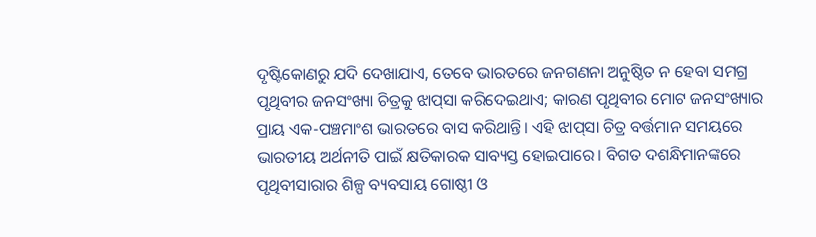ଦୃଷ୍ଟିକୋଣରୁ ଯଦି ଦେଖାଯାଏ, ତେବେ ଭାରତରେ ଜନଗଣନା ଅନୁଷ୍ଠିତ ନ ହେବା ସମଗ୍ର ପୃଥିବୀର ଜନସଂଖ୍ୟା ଚିତ୍ରକୁ ଝାପ୍‌ସା କରିଦେଇଥାଏ; କାରଣ ପୃଥିବୀର ମୋଟ ଜନସଂଖ୍ୟାର ପ୍ରାୟ ଏକ-ପଞ୍ଚମାଂଶ ଭାରତରେ ବାସ କରିଥାନ୍ତି। ଏହି ଝାପ୍‌ସା ଚିତ୍ର ବର୍ତ୍ତମାନ ସମୟରେ ଭାରତୀୟ ଅର୍ଥନୀତି ପାଇଁ କ୍ଷତିକାରକ ସାବ୍ୟସ୍ତ ହୋଇପାରେ। ବିଗତ ଦଶନ୍ଧିମାନଙ୍କରେ ପୃଥିବୀସାରାର ଶିଳ୍ପ ବ୍ୟବସାୟ ଗୋଷ୍ଠୀ ଓ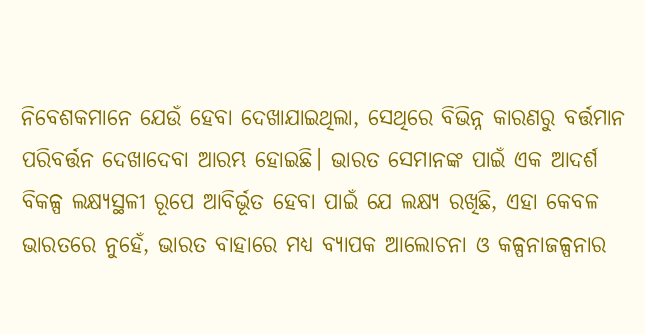ନିବେଶକମାନେ ଯେଉଁ ହେବା ଦେଖାଯାଇଥିଲା, ସେଥି‌ରେ ବିଭିନ୍ନ କାରଣରୁ ବର୍ତ୍ତମାନ ପରିବର୍ତ୍ତନ ଦେଖାଦେବା ଆରମ୍ଭ ହୋଇଛି। ଭାରତ ସେମାନଙ୍କ ପାଇଁ ଏକ ଆଦର୍ଶ ବିକଳ୍ପ ଲକ୍ଷ୍ୟସ୍ଥଳୀ ରୂପେ ଆବିର୍ଭୂତ ହେବା ପାଇଁ ଯେ ଲକ୍ଷ୍ୟ ରଖିଛି, ଏହା କେବଳ ଭାରତରେ ନୁହେଁ, ଭାରତ ବାହାରେ ମଧ୍ୟ ବ୍ୟାପକ ଆଲୋଚନା ଓ କଳ୍ପନାଜଳ୍ପନାର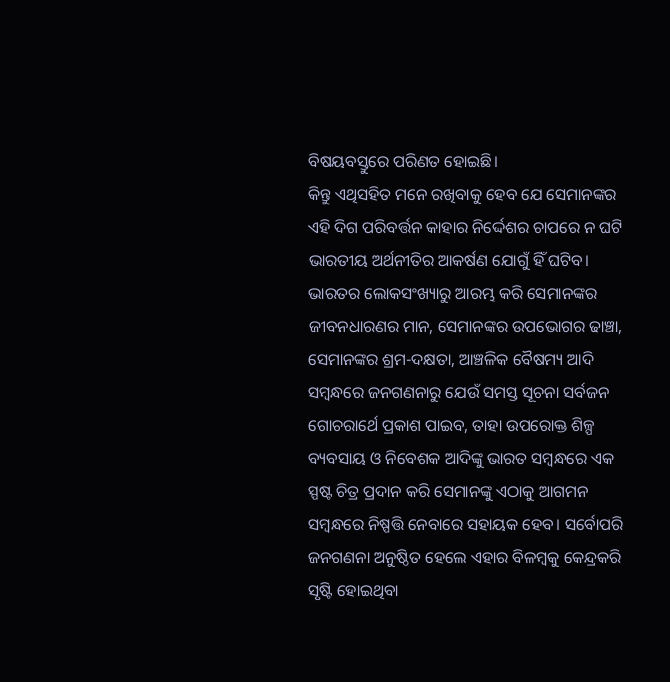ବିଷୟବସ୍ତୁରେ ପରିଣତ ହୋଇଛି।
କିନ୍ତୁ ଏଥିସହିତ ମନେ ରଖିବାକୁ ହେବ ଯେ ସେମାନଙ୍କର ଏହି ଦିଗ ପରିବର୍ତ୍ତନ କାହାର ନିର୍ଦ୍ଦେଶର ଚାପରେ ନ ଘଟି ଭାରତୀୟ ଅର୍ଥନୀତିର ଆକର୍ଷଣ ଯୋଗୁଁ ହିଁ ଘଟିବ। ଭାରତର ଲୋକସଂଖ୍ୟାରୁ ଆରମ୍ଭ କରି ସେମାନଙ୍କର ଜୀବନଧାରଣର ମାନ, ସେମାନଙ୍କର ଉପଭୋଗର ଢାଞ୍ଚା, ସେମାନଙ୍କର ଶ୍ରମ-ଦକ୍ଷତା, ଆଞ୍ଚଳିକ ବୈଷମ୍ୟ ଆଦି ସମ୍ବନ୍ଧରେ ଜନଗଣନାରୁ ଯେଉଁ ସମସ୍ତ ସୂଚନା ସର୍ବଜନ ଗୋଚରାର୍ଥେ ପ୍ରକା‌ଶ ପାଇବ, ତାହା ଉପରୋକ୍ତ ଶିଳ୍ପ ବ୍ୟବସାୟ ଓ ନିବେଶକ ଆଦିଙ୍କୁ ଭାରତ ସମ୍ବନ୍ଧରେ ଏକ ସ୍ପଷ୍ଟ ଚିତ୍ର ପ୍ରଦାନ କରି ସେମାନଙ୍କୁ ଏଠାକୁ ଆଗମନ ସମ୍ବନ୍ଧରେ ନିଷ୍ପତ୍ତି ନେବାରେ ସହାୟକ ହେବ। ସର୍ବୋପରି ଜନଗଣନା ଅନୁଷ୍ଠିତ ହେଲେ ଏହାର ବିଳମ୍ବକୁ କେନ୍ଦ୍ରକରି ସୃଷ୍ଟି ହୋଇଥିବା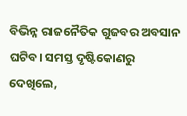ବିଭିନ୍ନ ରାଜନୈତିକ ଗୁଜବର ଅବସାନ ଘଟିବ। ସମସ୍ତ ଦୃଷ୍ଟିକୋଣରୁ ଦେଖିଲେ,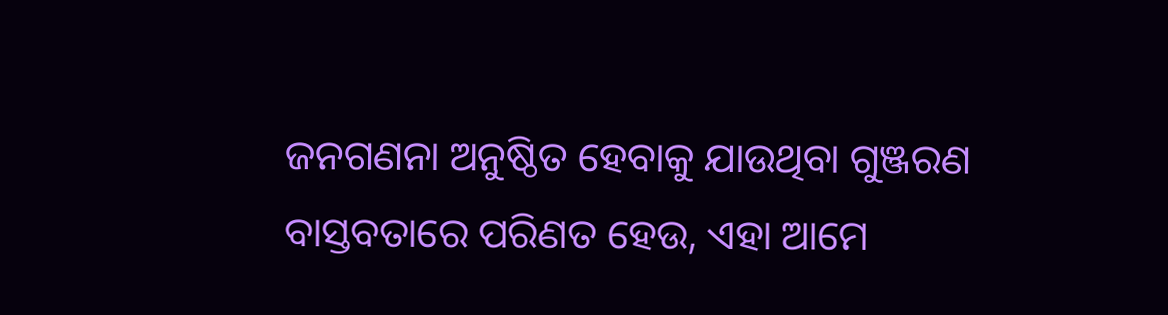ଜନଗଣନା ଅନୁଷ୍ଠିତ ହେବାକୁ ଯାଉଥିବା ଗୁଞ୍ଜରଣ ବାସ୍ତବତାରେ ପରିଣତ ହେଉ, ଏହା ଆମେ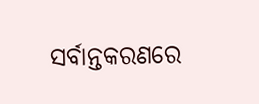ସର୍ବାନ୍ତକରଣରେ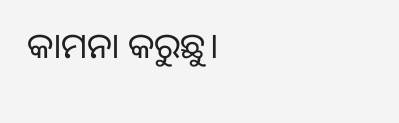କାମନା କରୁଛୁ।